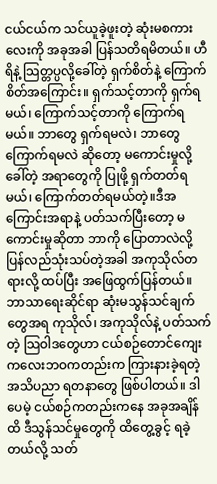ငယ်ငယ်က သင်ယူခဲ့ဖူးတဲ့ ဆုံးမစကားလေးကို အခုအခါ ပြန်သတိရမိတယ်။ ဟီရိနဲ့ သြတ္တပ္ပလို့ခေါ်တဲ့ ရှက်စိတ်နဲ့ ကြောက်စိတ်အကြောင်း။ ရှက်သင့်တာကို ရှက်ရမယ်၊ ကြောက်သင့်တာကို ကြောက်ရမယ်။ ဘာတွေ ရှက်ရမလဲ၊ ဘာတွေ ကြောက်ရမလဲ ဆိုတော့ မကောင်းမှုလို့ခေါ်တဲ့ အရာတွေကို ပြုဖို့ ရှက်တတ်ရမယ်၊ ကြောက်တတ်ရမယ်တဲ့။ဒီအကြောင်းအရာနဲ့ ပတ်သက်ပြီးတော့ မကောင်းမှုဆိုတာ ဘာကို ပြောတာလဲလို့ ပြန်လည်သုံးသပ်တဲ့အခါ အကုသိုလ်တရားလို့ ထပ်ပြီး အဖြေထွက်ပြန်တယ်။ ဘာသာရေးဆိုင်ရာ ဆုံးမသွန်သင်ချက်တွေအရ ကုသိုလ်၊ အကုသိုလ်နဲ့ ပတ်သက်တဲ့ သြဝါဒတွေဟာ ငယ်စဉ်တောင်ကျေး ကလေးဘဝကတည်းက ကြားနားခဲ့ရတဲ့ အသိပညာ ရတနာတွေ ဖြစ်ပါတယ်။ ဒါပေမဲ့ ငယ်စဉ်ကတည်းကနေ အခုအချိန်ထိ ဒီသွန်သင်မှုတွေကို ထိတွေ့ခွင့် ရခဲ့တယ်လို့ သတ်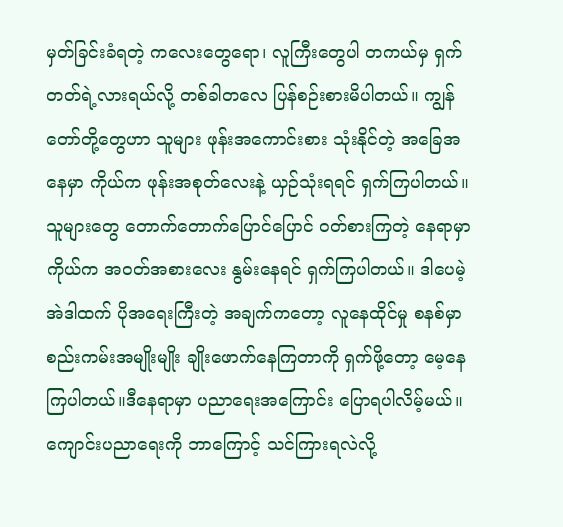မှတ်ခြင်းခံရတဲ့ ကလေးတွေရော၊ လူကြီးတွေပါ တကယ်မှ ရှက်တတ်ရဲ့လားရယ်လို့ တစ်ခါတလေ ပြန်စဉ်းစားမိပါတယ်။ ကျွန်တော်တို့တွေဟာ သူများ ဖုန်းအကောင်းစား သုံးနိုင်တဲ့ အခြေအနေမှာ ကိုယ်က ဖုန်းအစုတ်လေးနဲ့ ယှဉ်သုံးရရင် ရှက်ကြပါတယ်။ သူများတွေ တောက်တောက်ပြောင်ပြောင် ဝတ်စားကြတဲ့ နေရာမှာ ကိုယ်က အဝတ်အစားလေး နွမ်းနေရင် ရှက်ကြပါတယ်။ ဒါပေမဲ့ အဲဒါထက် ပိုအရေးကြီးတဲ့ အချက်ကတော့ လူနေထိုင်မှု စနစ်မှာ စည်းကမ်းအမျိုးမျိုး ချိုးဖောက်နေကြတာကို ရှက်ဖို့တော့ မေ့နေကြပါတယ်။ဒီနေရာမှာ ပညာရေးအကြောင်း ပြောရပါလိမ့်မယ်။ ကျောင်းပညာရေးကို ဘာကြောင့် သင်ကြားရလဲလို့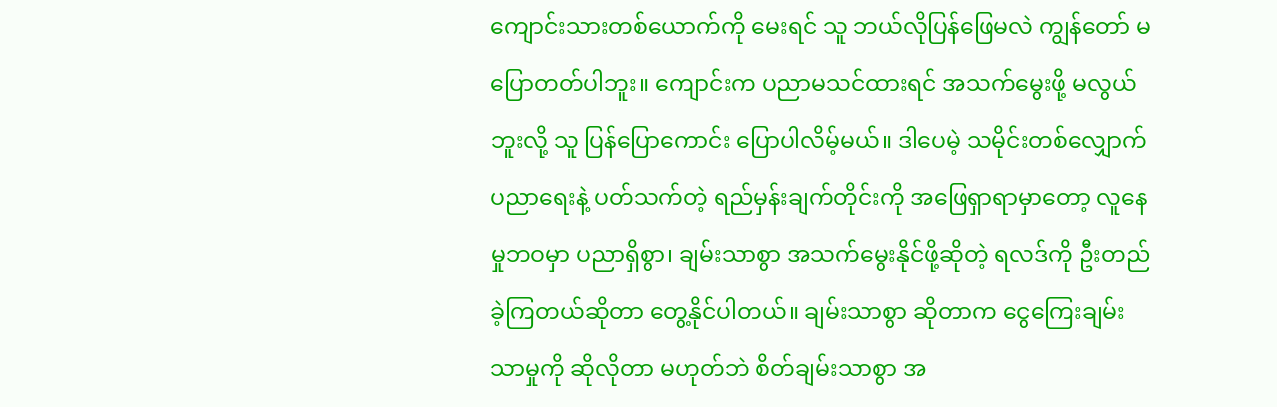ကျောင်းသားတစ်ယောက်ကို မေးရင် သူ ဘယ်လိုပြန်ဖြေမလဲ ကျွန်တော် မပြောတတ်ပါဘူး။ ကျောင်းက ပညာမသင်ထားရင် အသက်မွေးဖို့ မလွယ်ဘူးလို့ သူ ပြန်ပြောကောင်း ပြောပါလိမ့်မယ်။ ဒါပေမဲ့ သမိုင်းတစ်လျှောက် ပညာရေးနဲ့ ပတ်သက်တဲ့ ရည်မှန်းချက်တိုင်းကို အဖြေရှာရာမှာတော့ လူနေမှုဘဝမှာ ပညာရှိစွာ၊ ချမ်းသာစွာ အသက်မွေးနိုင်ဖို့ဆိုတဲ့ ရလဒ်ကို ဦးတည်ခဲ့ကြတယ်ဆိုတာ တွေ့နိုင်ပါတယ်။ ချမ်းသာစွာ ဆိုတာက ငွေကြေးချမ်းသာမှုကို ဆိုလိုတာ မဟုတ်ဘဲ စိတ်ချမ်းသာစွာ အ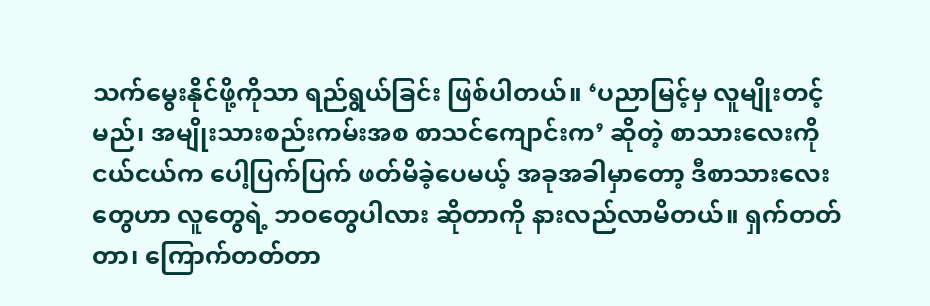သက်မွေးနိုင်ဖို့ကိုသာ ရည်ရွယ်ခြင်း ဖြစ်ပါတယ်။ ‘ပညာမြင့်မှ လူမျိုးတင့်မည်၊ အမျိုးသားစည်းကမ်းအစ စာသင်ကျောင်းက’ ဆိုတဲ့ စာသားလေးကို ငယ်ငယ်က ပေါ့ပြက်ပြက် ဖတ်မိခဲ့ပေမယ့် အခုအခါမှာတော့ ဒီစာသားလေးတွေဟာ လူတွေရဲ့ ဘဝတွေပါလား ဆိုတာကို နားလည်လာမိတယ်။ ရှက်တတ်တာ၊ ကြောက်တတ်တာ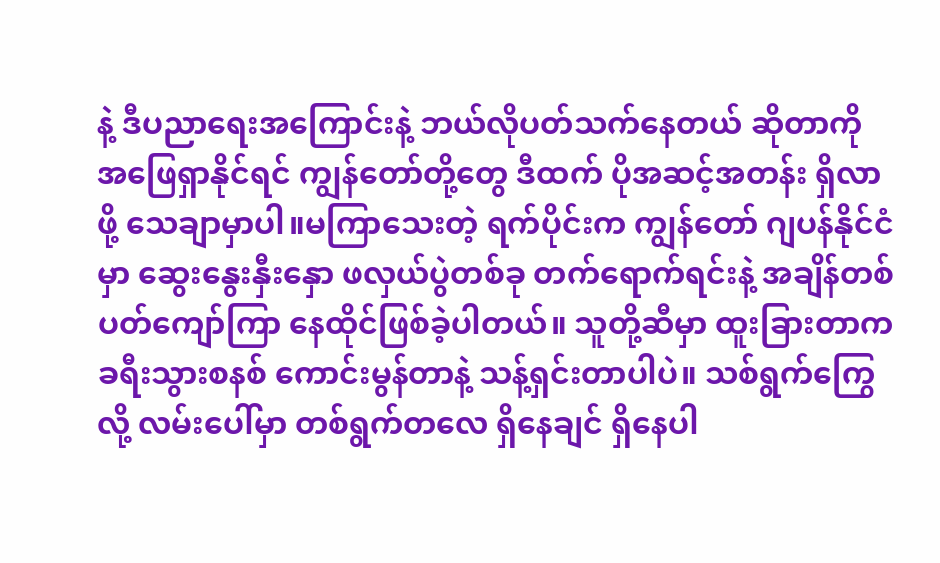နဲ့ ဒီပညာရေးအကြောင်းနဲ့ ဘယ်လိုပတ်သက်နေတယ် ဆိုတာကို အဖြေရှာနိုင်ရင် ကျွန်တော်တို့တွေ ဒီထက် ပိုအဆင့်အတန်း ရှိလာဖို့ သေချာမှာပါ။မကြာသေးတဲ့ ရက်ပိုင်းက ကျွန်တော် ဂျပန်နိုင်ငံမှာ ဆွေးနွေးနှီးနှော ဖလှယ်ပွဲတစ်ခု တက်ရောက်ရင်းနဲ့ အချိန်တစ်ပတ်ကျော်ကြာ နေထိုင်ဖြစ်ခဲ့ပါတယ်။ သူတို့ဆီမှာ ထူးခြားတာက ခရီးသွားစနစ် ကောင်းမွန်တာနဲ့ သန့်ရှင်းတာပါပဲ။ သစ်ရွက်ကြွေလို့ လမ်းပေါ်မှာ တစ်ရွက်တလေ ရှိနေချင် ရှိနေပါ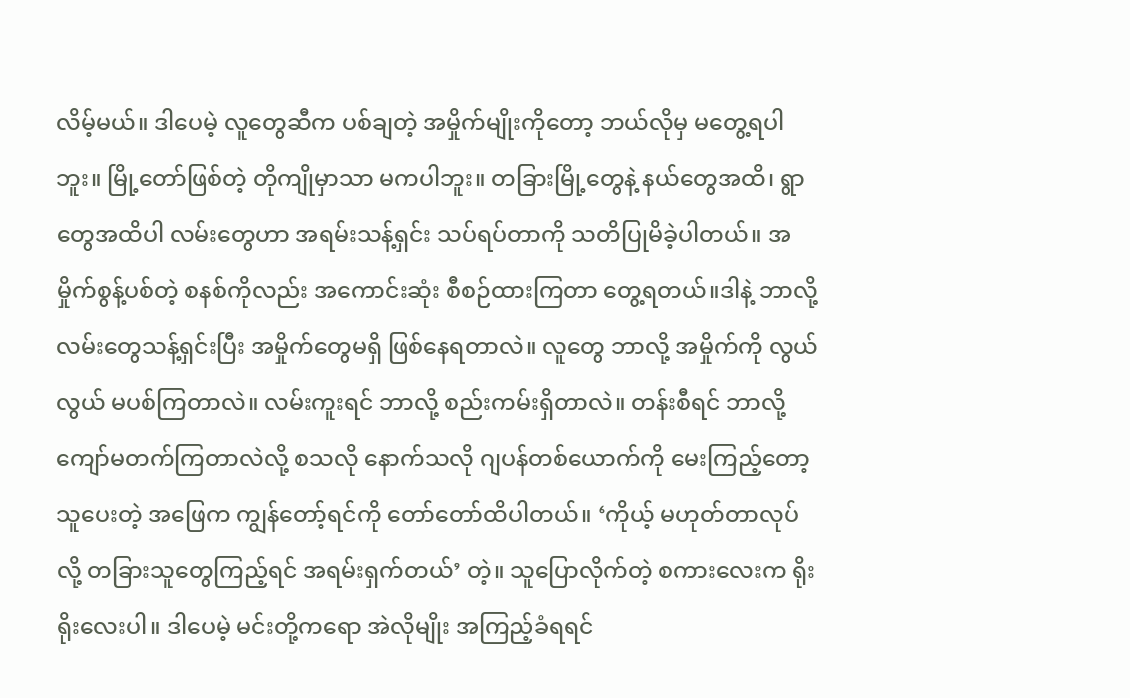လိမ့်မယ်။ ဒါပေမဲ့ လူတွေဆီက ပစ်ချတဲ့ အမှိုက်မျိုးကိုတော့ ဘယ်လိုမှ မတွေ့ရပါဘူး။ မြို့တော်ဖြစ်တဲ့ တိုကျိုမှာသာ မကပါဘူး။ တခြားမြို့တွေနဲ့ နယ်တွေအထိ၊ ရွာတွေအထိပါ လမ်းတွေဟာ အရမ်းသန့်ရှင်း သပ်ရပ်တာကို သတိပြုမိခဲ့ပါတယ်။ အမှိုက်စွန့်ပစ်တဲ့ စနစ်ကိုလည်း အကောင်းဆုံး စီစဉ်ထားကြတာ တွေ့ရတယ်။ဒါနဲ့ ဘာလို့ လမ်းတွေသန့်ရှင်းပြီး အမှိုက်တွေမရှိ ဖြစ်နေရတာလဲ။ လူတွေ ဘာလို့ အမှိုက်ကို လွယ်လွယ် မပစ်ကြတာလဲ။ လမ်းကူးရင် ဘာလို့ စည်းကမ်းရှိတာလဲ။ တန်းစီရင် ဘာလို့ ကျော်မတက်ကြတာလဲလို့ စသလို နောက်သလို ဂျပန်တစ်ယောက်ကို မေးကြည့်တော့ သူပေးတဲ့ အဖြေက ကျွန်တော့်ရင်ကို တော်တော်ထိပါတယ်။ ‘ကိုယ့် မဟုတ်တာလုပ်လို့ တခြားသူတွေကြည့်ရင် အရမ်းရှက်တယ်’ တဲ့။ သူပြောလိုက်တဲ့ စကားလေးက ရိုးရိုးလေးပါ။ ဒါပေမဲ့ မင်းတို့ကရော အဲလိုမျိုး အကြည့်ခံရရင်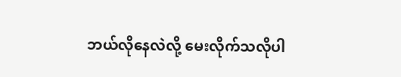ဘယ်လိုနေလဲလို့ မေးလိုက်သလိုပါ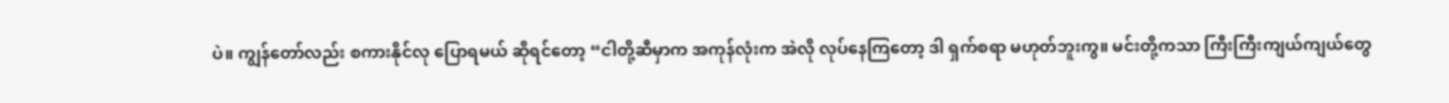ပဲ။ ကျွန်တော်လည်း စကားနိုင်လု ပြောရမယ် ဆိုရင်တော့ “ငါတို့ဆီမှာက အကုန်လုံးက အဲလို လုပ်နေကြတော့ ဒါ ရှက်စရာ မဟုတ်ဘူးကွ။ မင်းတို့ကသာ ကြီးကြီးကျယ်ကျယ်တွေ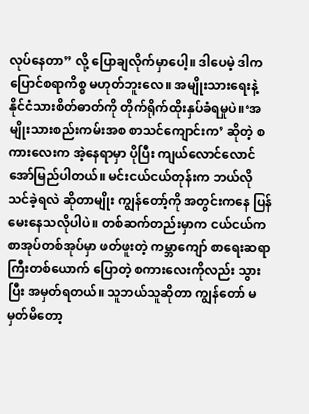လုပ်နေတာ” လို့ ပြောချလိုက်မှာပေါ့။ ဒါပေမဲ့ ဒါက ပြောင်စရာကိစ္စ မဟုတ်ဘူးလေ။ အမျိုးသားရေးနဲ့ နိုင်ငံသားစိတ်ဓာတ်ကို တိုက်ရိုက်ထိုးနှပ်ခံရမှုပဲ။‘အမျိုးသားစည်းကမ်းအစ စာသင်ကျောင်းက’ ဆိုတဲ့ စကားလေးက အဲ့နေရာမှာ ပိုပြီး ကျယ်လောင်လောင် အော်မြည်ပါတယ်။ မင်းငယ်ငယ်တုန်းက ဘယ်လိုသင်ခဲ့ရလဲ ဆိုတာမျိုး ကျွန်တော့်ကို အတွင်းကနေ ပြန်မေးနေသလိုပါပဲ။ တစ်ဆက်တည်းမှာက ငယ်ငယ်က စာအုပ်တစ်အုပ်မှာ ဖတ်ဖူးတဲ့ ကမ္ဘာကျော် စာရေးဆရာကြီးတစ်ယောက် ပြောတဲ့ စကားလေးကိုလည်း သွားပြီး အမှတ်ရတယ်။ သူဘယ်သူဆိုတာ ကျွန်တော် မမှတ်မိတော့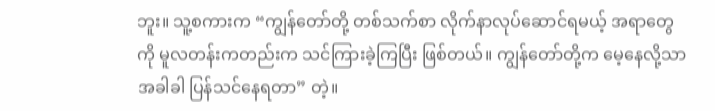ဘူး။ သူ့စကားက “ကျွန်တော်တို့ တစ်သက်စာ လိုက်နာလုပ်ဆောင်ရမယ့် အရာတွေကို မူလတန်းကတည်းက သင်ကြားခဲ့ကြပြီး ဖြစ်တယ်။ ကျွန်တော်တို့က မေ့နေလို့သာ အခါခါ ပြန်သင်နေရတာ” တဲ့။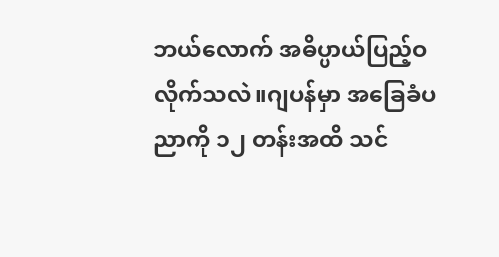ဘယ်လောက် အဓိပ္ပာယ်ပြည့်ဝလိုက်သလဲ။ဂျပန်မှာ အခြေခံပညာကို ၁၂ တန်းအထိ သင်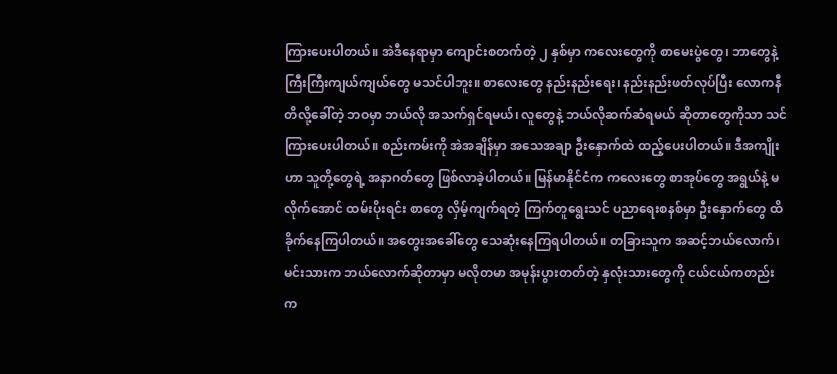ကြားပေးပါတယ်။ အဲဒီနေရာမှာ ကျောင်းစတက်တဲ့ ၂ နှစ်မှာ ကလေးတွေကို စာမေးပွဲတွေ၊ ဘာတွေနဲ့ ကြီးကြီးကျယ်ကျယ်တွေ မသင်ပါဘူး။ စာလေးတွေ နည်းနည်းရေး၊ နည်းနည်းဖတ်လုပ်ပြီး လောကနီတိလို့ခေါ်တဲ့ ဘဝမှာ ဘယ်လို အသက်ရှင်ရမယ်၊ လူတွေနဲ့ ဘယ်လိုဆက်ဆံရမယ် ဆိုတာတွေကိုသာ သင်ကြားပေးပါတယ်။ စည်းကမ်းကို အဲအချိန်မှာ အသေအချာ ဦးနှောက်ထဲ ထည့်ပေးပါတယ်။ ဒီအကျိုးဟာ သူတို့တွေရဲ့ အနာဂတ်တွေ ဖြစ်လာခဲ့ပါတယ်။ မြန်မာနိုင်ငံက ကလေးတွေ စာအုပ်တွေ အရွယ်နဲ့ မလိုက်အောင် ထမ်းပိုးရင်း စာတွေ လှိမ့်ကျက်ရတဲ့ ကြက်တူရွေးသင် ပညာရေးစနစ်မှာ ဦးနှောက်တွေ ထိခိုက်နေကြပါတယ်။ အတွေးအခေါ်တွေ သေဆုံးနေကြရပါတယ်။ တခြားသူက အဆင့်ဘယ်လောက်၊ မင်းသားက ဘယ်လောက်ဆိုတာမှာ မလိုတမာ အမုန်းပွားတတ်တဲ့ နှလုံးသားတွေကို ငယ်ငယ်ကတည်းက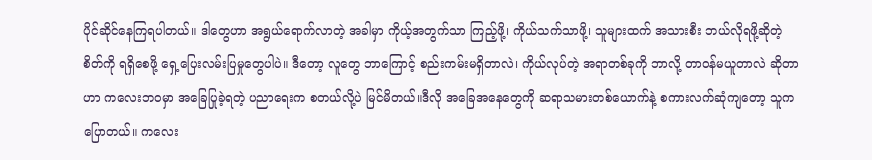ပိုင်ဆိုင်နေကြရပါတယ်။ ဒါတွေဟာ အရွယ်ရောက်လာတဲ့ အခါမှာ ကိုယ့်အတွက်သာ ကြည့်ဖို့၊ ကိုယ်သက်သာဖို့၊ သူများထက် အသားစီး ဘယ်လိုရဖို့ဆိုတဲ့ စိတ်ကို ရရှိစေဖို့ ရှေ့ပြေးလမ်းပြမှုတွေပါပဲ။ ဒီတော့ လူတွေ ဘာကြောင့် စည်းကမ်းမရှိတာလဲ၊ ကိုယ်လုပ်တဲ့ အရာတစ်ခုကို ဘာလို့ တာဝန်မယူတာလဲ ဆိုတာဟာ ကလေးဘဝမှာ အခြေပြုခဲ့ရတဲ့ ပညာရေးက စတယ်လို့ပဲ မြင်မိတယ်။ဒီလို အခြေအနေတွေကို ဆရာသမားတစ်ယောက်နဲ့ စကားလက်ဆုံကျတော့ သူက ပြောတယ်။ ကလေး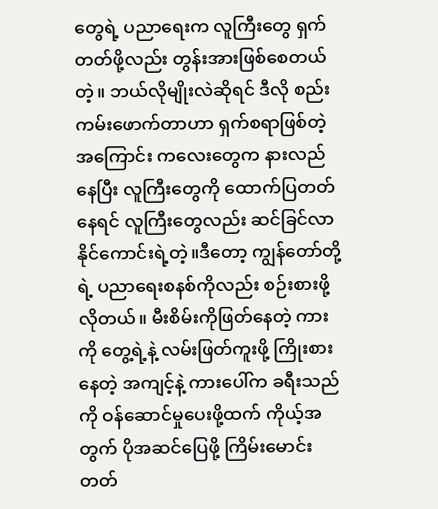တွေရဲ့ ပညာရေးက လူကြီးတွေ ရှက်တတ်ဖို့လည်း တွန်းအားဖြစ်စေတယ်တဲ့။ ဘယ်လိုမျိုးလဲဆိုရင် ဒီလို စည်းကမ်းဖောက်တာဟာ ရှက်စရာဖြစ်တဲ့အကြောင်း ကလေးတွေက နားလည်နေပြီး လူကြီးတွေကို ထောက်ပြတတ်နေရင် လူကြီးတွေလည်း ဆင်ခြင်လာနိုင်ကောင်းရဲ့တဲ့။ဒီတော့ ကျွန်တော်တို့ရဲ့ ပညာရေးစနစ်ကိုလည်း စဉ်းစားဖို့ လိုတယ်။ မီးစိမ်းကိုဖြတ်နေတဲ့ ကားကို တွေ့ရဲ့နဲ့ လမ်းဖြတ်ကူးဖို့ ကြိုးစားနေတဲ့ အကျင့်နဲ့ ကားပေါ်က ခရီးသည်ကို ဝန်ဆောင်မှုပေးဖို့ထက် ကိုယ့်အတွက် ပိုအဆင်ပြေဖို့ ကြိမ်းမောင်းတတ်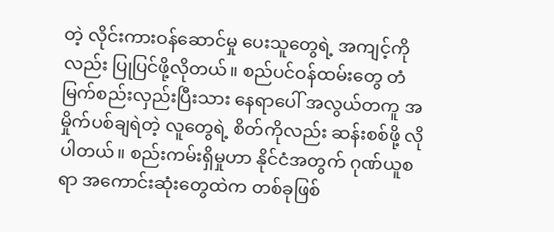တဲ့ လိုင်းကားဝန်ဆောင်မှု ပေးသူတွေရဲ့ အကျင့်ကိုလည်း ပြုပြင်ဖို့လိုတယ်။ စည်ပင်ဝန်ထမ်းတွေ တံမြက်စည်းလှည်းပြီးသား နေရာပေါ် အလွယ်တကူ အမှိုက်ပစ်ချရဲတဲ့ လူတွေရဲ့ စိတ်ကိုလည်း ဆန်းစစ်ဖို့ လိုပါတယ်။ စည်းကမ်းရှိမှုဟာ နိုင်ငံအတွက် ဂုဏ်ယူစရာ အကောင်းဆုံးတွေထဲက တစ်ခုဖြစ်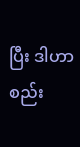ပြီး ဒါဟာ စည်း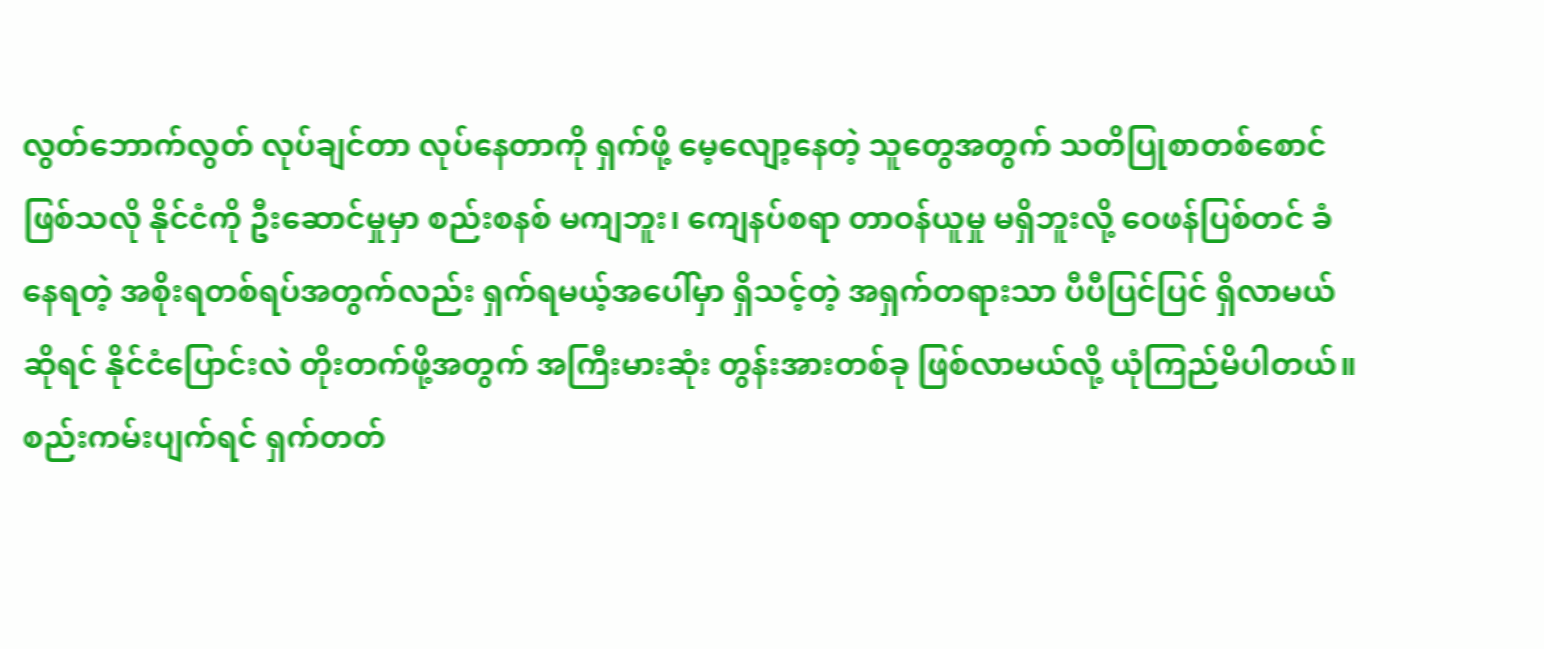လွတ်ဘောက်လွတ် လုပ်ချင်တာ လုပ်နေတာကို ရှက်ဖို့ မေ့လျော့နေတဲ့ သူတွေအတွက် သတိပြုစာတစ်စောင် ဖြစ်သလို နိုင်ငံကို ဦးဆောင်မှုမှာ စည်းစနစ် မကျဘူး၊ ကျေနပ်စရာ တာဝန်ယူမှု မရှိဘူးလို့ ဝေဖန်ပြစ်တင် ခံနေရတဲ့ အစိုးရတစ်ရပ်အတွက်လည်း ရှက်ရမယ့်အပေါ်မှာ ရှိသင့်တဲ့ အရှက်တရားသာ ပီပီပြင်ပြင် ရှိလာမယ်ဆိုရင် နိုင်ငံပြောင်းလဲ တိုးတက်ဖို့အတွက် အကြီးမားဆုံး တွန်းအားတစ်ခု ဖြစ်လာမယ်လို့ ယုံကြည်မိပါတယ်။
စည်းကမ်းပျက်ရင် ရှက်တတ်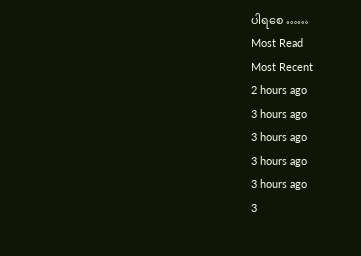ပါရစေ ……
Most Read
Most Recent
2 hours ago
3 hours ago
3 hours ago
3 hours ago
3 hours ago
3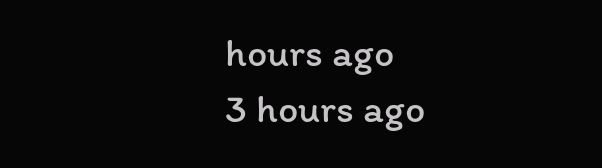hours ago
3 hours ago